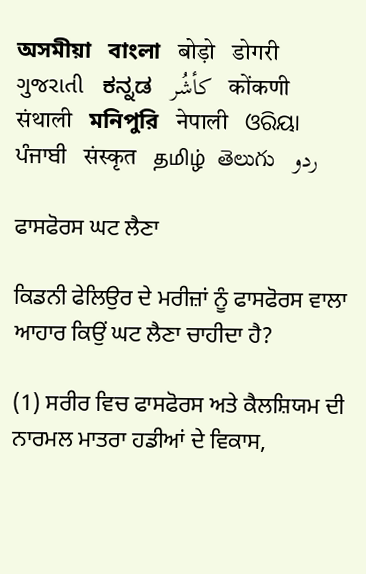অসমীয়া   বাংলা   बोड़ो   डोगरी   ગુજરાતી   ಕನ್ನಡ   كأشُر   कोंकणी   संथाली   মনিপুরি   नेपाली   ଓରିୟା   ਪੰਜਾਬੀ   संस्कृत   தமிழ்  తెలుగు   ردو

ਫਾਸਫੋਰਸ ਘਟ ਲੈਣਾ

ਕਿਡਨੀ ਫੇਲਿਉਰ ਦੇ ਮਰੀਜ਼ਾਂ ਨੂੰ ਫਾਸਫੋਰਸ ਵਾਲਾ ਆਹਾਰ ਕਿਉਂ ਘਟ ਲੈਣਾ ਚਾਹੀਦਾ ਹੈ?

(1) ਸਰੀਰ ਵਿਚ ਫਾਸਫੋਰਸ ਅਤੇ ਕੈਲਸ਼ਿਯਮ ਦੀ ਨਾਰਮਲ ਮਾਤਰਾ ਹਡੀਆਂ ਦੇ ਵਿਕਾਸ,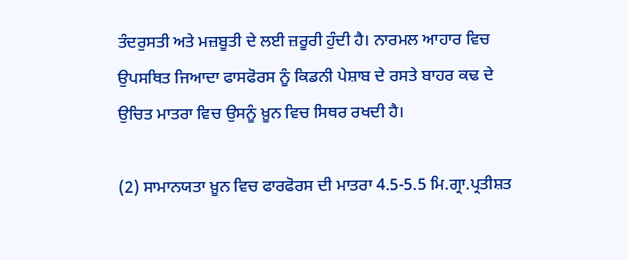ਤੰਦਰੁਸਤੀ ਅਤੇ ਮਜ਼ਬੂਤੀ ਦੇ ਲਈ ਜ਼ਰੂਰੀ ਹੁੰਦੀ ਹੈ। ਨਾਰਮਲ ਆਹਾਰ ਵਿਚ ਉਪਸਥਿਤ ਜਿਆਦਾ ਫਾਸਫੋਰਸ ਨੂੰ ਕਿਡਨੀ ਪੇਸ਼ਾਬ ਦੇ ਰਸਤੇ ਬਾਹਰ ਕਢ ਦੇ ਉਚਿਤ ਮਾਤਰਾ ਵਿਚ ਉਸਨੂੰ ਖ਼ੂਨ ਵਿਚ ਸਿਥਰ ਰਖਦੀ ਹੈ।

(2) ਸਾਮਾਨਯਤਾ ਖ਼ੂਨ ਵਿਚ ਫਾਰਫੋਰਸ ਦੀ ਮਾਤਰਾ 4.5-5.5 ਮਿ.ਗ੍ਰਾ.ਪ੍ਰਤੀਸ਼ਤ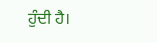ਹੁੰਦੀ ਹੈ।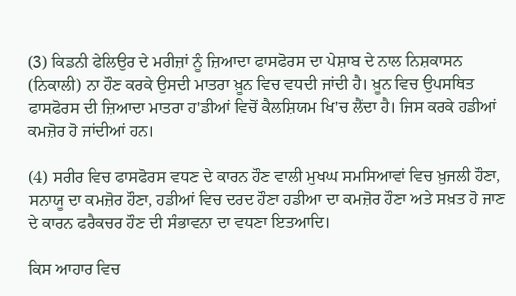(3) ਕਿਡਨੀ ਫੇਲਿਉਰ ਦੇ ਮਰੀਜ਼ਾਂ ਨੂੰ ਜ਼ਿਆਦਾ ਫਾਸਫੋਰਸ ਦਾ ਪੇਸ਼ਾਬ ਦੇ ਨਾਲ ਨਿਸ਼ਕਾਸਨ (ਨਿਕਾਲੀ) ਨਾ ਹੌਣ ਕਰਕੇ ਉਸਦੀ ਮਾਤਰਾ ਖ਼ੂਨ ਵਿਚ ਵਧਦੀ ਜਾਂਦੀ ਹੈ। ਖ਼ੂਨ ਵਿਚ ਉਪਸਥਿਤ ਫਾਸਫੋਰਸ ਦੀ ਜ਼ਿਆਦਾ ਮਾਤਰਾ ਹ'ਡੀਆਂ ਵਿਚੋਂ ਕੈਲਸ਼ਿਯਮ ਖਿ'ਚ ਲੈਂਦਾ ਹੈ। ਜਿਸ ਕਰਕੇ ਹਡੀਆਂ ਕਮਜ਼ੋਰ ਹੋ ਜਾਂਦੀਆਂ ਹਨ।

(4) ਸਰੀਰ ਵਿਚ ਫਾਸਫੋਰਸ ਵਧਣ ਦੇ ਕਾਰਨ ਹੌਣ ਵਾਲੀ ਮੁਖਘ ਸਮਸਿਆਵਾਂ ਵਿਚ ਖ਼ੁਜਲੀ ਹੌਣਾ, ਸਨਾਯੂ ਦਾ ਕਮਜ਼ੋਰ ਹੌਣਾ, ਹਡੀਆਂ ਵਿਚ ਦਰਦ ਹੌਣਾ ਹਡੀਆ ਦਾ ਕਮਜ਼ੋਰ ਹੌਣਾ ਅਤੇ ਸਖ਼ਤ ਹੋ ਜਾਣ ਦੇ ਕਾਰਨ ਫਰੈਕਚਰ ਹੌਣ ਦੀ ਸੰਭਾਵਨਾ ਦਾ ਵਧਣਾ ਇਤਆਦਿ।

ਕਿਸ ਆਹਾਰ ਵਿਚ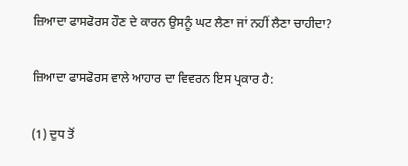ਜ਼ਿਆਦਾ ਫਾਸਫੋਰਸ ਹੌਣ ਦੇ ਕਾਰਨ ਉਸਨੂੰ ਘਟ ਲੈਣਾ ਜਾਂ ਨਹੀਂ ਲੈਣਾ ਚਾਹੀਦਾ?

ਜ਼ਿਆਦਾ ਫਾਸਫੋਰਸ ਵਾਲੇ ਆਹਾਰ ਦਾ ਵਿਵਰਨ ਇਸ ਪ੍ਰਕਾਰ ਹੈ:

(1) ਦੁਧ ਤੋਂ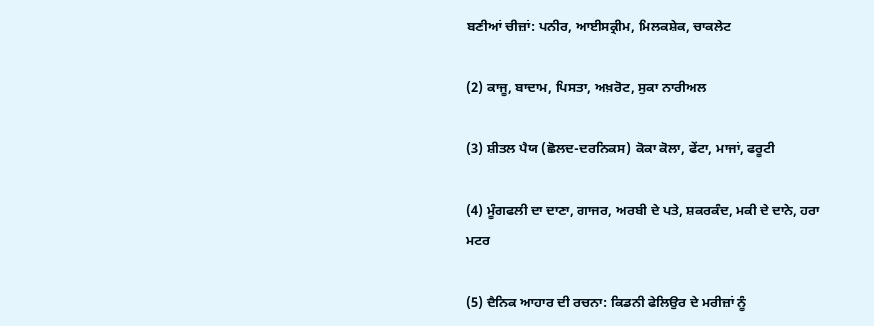ਬਣੀਆਂ ਚੀਜ਼ਾਂ: ਪਨੀਰ, ਆਈਸਕ੍ਰੀਮ, ਮਿਲਕਸ਼ੇਕ, ਚਾਕਲੇਟ

(2) ਕਾਜੂ, ਬਾਦਾਮ, ਪਿਸਤਾ, ਅਖ਼ਰੋਟ, ਸੁਕਾ ਨਾਰੀਅਲ

(3) ਸ਼ੀਤਲ ਪੈਯ (ਛੋਲਦ-ਦਰਨਿਕਸ) ਕੋਕਾ ਕੋਲਾ, ਫੇਂਟਾ, ਮਾਜਾਂ, ਫਰੂਟੀ

(4) ਮੂੰਗਫਲੀ ਦਾ ਦਾਣਾ, ਗਾਜਰ, ਅਰਬੀ ਦੇ ਪਤੇ, ਸ਼ਕਰਕੰਦ, ਮਕੀ ਦੇ ਦਾਨੇ, ਹਰਾ ਮਟਰ

(5) ਦੈਨਿਕ ਆਹਾਰ ਦੀ ਰਚਨਾ: ਕਿਡਨੀ ਫੇਲਿਉਰ ਦੇ ਮਰੀਜ਼ਾਂ ਨੂੰ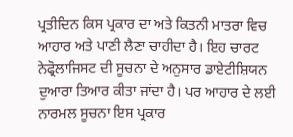ਪ੍ਰਤੀਦਿਨ ਕਿਸ ਪ੍ਰਕਾਰ ਦਾ ਅਤੇ ਕਿਤਨੀ ਮਾਤਰਾ ਵਿਚ ਆਹਾਰ ਅਤੇ ਪਾਣੀ ਲੈਣਾ ਚਾਹੀਦਾ ਹੈ। ਇਹ ਚਾਰਟ ਨੇਫ੍ਰੋਲਾਜਿਸਟ ਦੀ ਸੂਚਨਾ ਦੇ ਅਨੁਸਾਰ ਡਾਏਟੀਸ਼ਿਯਨ ਦੁਆਰਾ ਤਿਆਰ ਕੀਤਾ ਜਾਂਦਾ ਹੈ। ਪਰ ਆਹਾਰ ਦੇ ਲਈ ਨਾਰਮਲ ਸੂਚਨਾ ਇਸ ਪ੍ਰਕਾਰ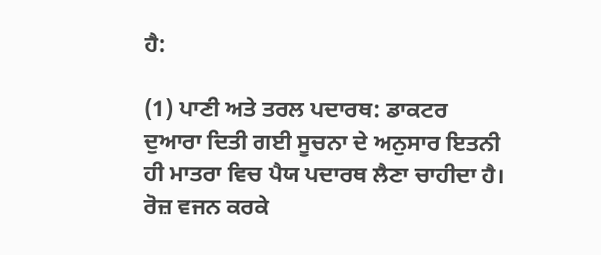ਹੈ:

(1) ਪਾਣੀ ਅਤੇ ਤਰਲ ਪਦਾਰਥ: ਡਾਕਟਰ ਦੁਆਰਾ ਦਿਤੀ ਗਈ ਸੂਚਨਾ ਦੇ ਅਨੁਸਾਰ ਇਤਨੀ ਹੀ ਮਾਤਰਾ ਵਿਚ ਪੈਯ ਪਦਾਰਥ ਲੈਣਾ ਚਾਹੀਦਾ ਹੈ। ਰੋਜ਼ ਵਜਨ ਕਰਕੇ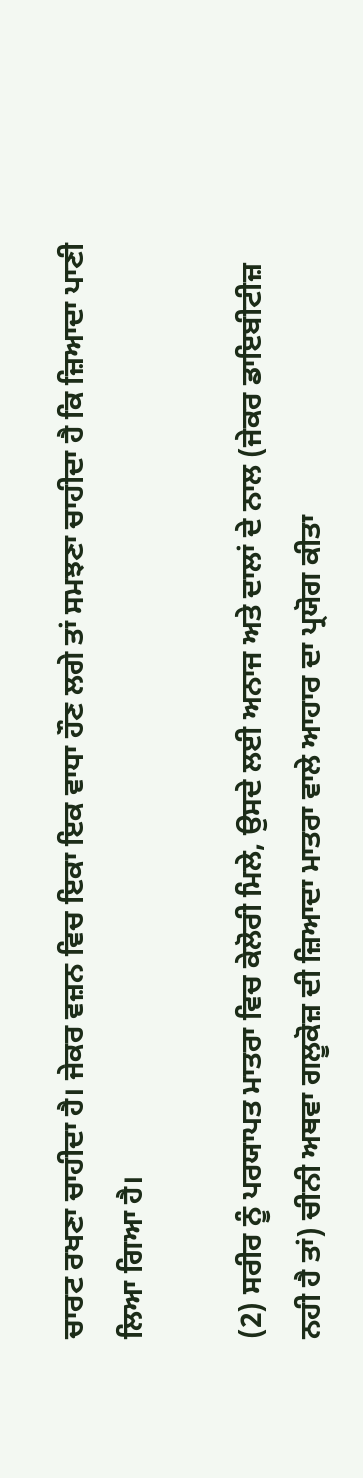ਚਾਰਟ ਰਖਣਾ ਚਾਹੀਦਾ ਹੈ। ਜੇਕਰ ਵਜ਼ਨ ਵਿਚ ਇਕਾ ਇਕ ਵਾਧਾ ਹੌਣ ਲਗੇ ਤਾਂ ਸਮਝਣਾ ਚਾਹੀਦਾ ਹੈ ਕਿ ਜ਼ਿਆਦਾ ਪਾਣੀ ਲਿਆ ਗਿਆ ਹੈ।

(2) ਸਰੀਰ ਨੂੰ ਪਰਯਾਪਤ ਮਾਤਰਾ ਵਿਚ ਕੇਲੋਰੀ ਮਿਲੇ, ਉਸਦੇ ਲਈ ਅਨਾਜ ਅਤੇ ਦਾਲਾਂ ਦੇ ਨਾਲ (ਜੇਕਰ ਡਾਇਬੀਟੀਜ਼ ਨਹੀ ਹੈ ਤਾਂ) ਚੀਨੀ ਅਥਵਾ ਗਲੂਕੋਜ਼ ਦੀ ਜ਼ਿਆਦਾ ਮਾਤਰਾ ਵਾਲੇ ਆਹਾਰ ਦਾ ਪ੍ਰਯੋਗ ਕੀਤਾ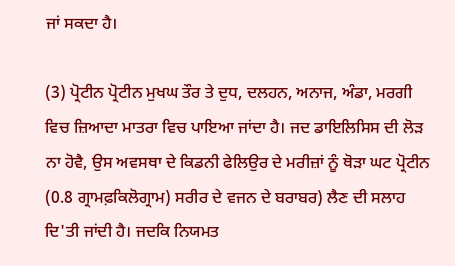ਜਾਂ ਸਕਦਾ ਹੈ।

(3) ਪ੍ਰੋਟੀਨ ਪ੍ਰੋਟੀਨ ਮੁਖਘ ਤੌਰ ਤੇ ਦੁਧ, ਦਲਹਨ, ਅਨਾਜ, ਅੰਡਾ, ਮਰਗੀ ਵਿਚ ਜ਼ਿਆਦਾ ਮਾਤਰਾ ਵਿਚ ਪਾਇਆ ਜਾਂਦਾ ਹੈ। ਜਦ ਡਾਇਲਿਸਿਸ ਦੀ ਲੋੜ ਨਾ ਹੋਵੈ, ਉਸ ਅਵਸਥਾ ਦੇ ਕਿਡਨੀ ਫੇਲਿਉਰ ਦੇ ਮਰੀਜ਼ਾਂ ਨੂੰ ਥੋੜਾ ਘਟ ਪ੍ਰੋਟੀਨ (0.8 ਗ੍ਰਾਮਫ਼ਕਿਲੋਗ੍ਰਾਮ) ਸਰੀਰ ਦੇ ਵਜਨ ਦੇ ਬਰਾਬਰ) ਲੈਣ ਦੀ ਸਲਾਹ ਦਿ'ਤੀ ਜਾਂਦੀ ਹੈ। ਜਦਕਿ ਨਿਯਮਤ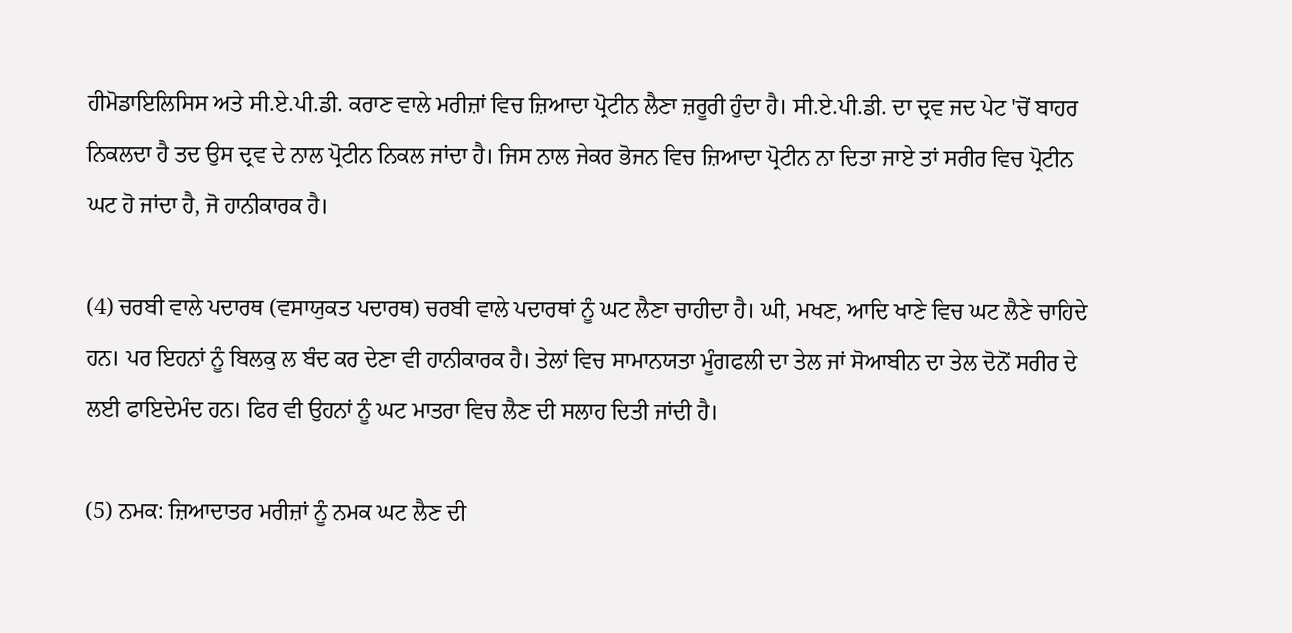ਹੀਮੋਡਾਇਲਿਸਿਸ ਅਤੇ ਸੀ.ਏ.ਪੀ.ਡੀ. ਕਰਾਣ ਵਾਲੇ ਮਰੀਜ਼ਾਂ ਵਿਚ ਜ਼ਿਆਦਾ ਪ੍ਰੋਟੀਨ ਲੈਣਾ ਜ਼ਰੂਰੀ ਹੁੰਦਾ ਹੈ। ਸੀ.ਏ.ਪੀ.ਡੀ. ਦਾ ਦ੍ਰਵ ਜਦ ਪੇਟ 'ਚੋਂ ਬਾਹਰ ਨਿਕਲਦਾ ਹੈ ਤਦ ਉਸ ਦ੍ਰਵ ਦੇ ਨਾਲ ਪ੍ਰੋਟੀਨ ਨਿਕਲ ਜਾਂਦਾ ਹੈ। ਜਿਸ ਨਾਲ ਜੇਕਰ ਭੋਜਨ ਵਿਚ ਜ਼ਿਆਦਾ ਪ੍ਰੋਟੀਨ ਨਾ ਦਿਤਾ ਜਾਏ ਤਾਂ ਸਰੀਰ ਵਿਚ ਪ੍ਰੋਟੀਨ ਘਟ ਹੋ ਜਾਂਦਾ ਹੈ, ਜੋ ਹਾਨੀਕਾਰਕ ਹੈ।

(4) ਚਰਬੀ ਵਾਲੇ ਪਦਾਰਥ (ਵਸਾਯੁਕਤ ਪਦਾਰਥ) ਚਰਬੀ ਵਾਲੇ ਪਦਾਰਥਾਂ ਨੂੰ ਘਟ ਲੈਣਾ ਚਾਹੀਦਾ ਹੈ। ਘੀ, ਮਖਣ, ਆਦਿ ਖਾਣੇ ਵਿਚ ਘਟ ਲੈਣੇ ਚਾਹਿਦੇ ਹਨ। ਪਰ ਇਹਨਾਂ ਨੂੰ ਬਿਲਕੁ ਲ ਬੰਦ ਕਰ ਦੇਣਾ ਵੀ ਹਾਨੀਕਾਰਕ ਹੈ। ਤੇਲਾਂ ਵਿਚ ਸਾਮਾਨਯਤਾ ਮੂੰਗਫਲੀ ਦਾ ਤੇਲ ਜਾਂ ਸੋਆਬੀਨ ਦਾ ਤੇਲ ਦੋਨੋਂ ਸਰੀਰ ਦੇ ਲਈ ਫਾਇਦੇਮੰਦ ਹਨ। ਫਿਰ ਵੀ ਉਹਨਾਂ ਨੂੰ ਘਟ ਮਾਤਰਾ ਵਿਚ ਲੈਣ ਦੀ ਸਲਾਹ ਦਿਤੀ ਜਾਂਦੀ ਹੈ।

(5) ਨਮਕ: ਜ਼ਿਆਦਾਤਰ ਮਰੀਜ਼ਾਂ ਨੂੰ ਨਮਕ ਘਟ ਲੈਣ ਦੀ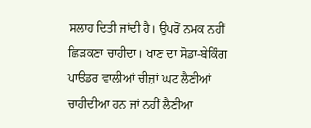ਸਲਾਹ ਦਿਤੀ ਜਾਂਦੀ ਹੈ। ਉਪਰੋਂ ਨਮਕ ਨਹੀਂ ਛਿੜਕਣਾ ਚਾਹੀਦਾ। ਖਾਣ ਦਾ ਸੋਡਾ-ਬੇਕਿੰਗ ਪਾੳਡਰ ਵਾਲੀਆਂ ਚੀਜ਼ਾਂ ਘਟ ਲੈਣੀਆਂ ਚਾਹੀਦੀਆ ਹਨ ਜਾਂ ਨਹੀਂ ਲੈਣੀਆ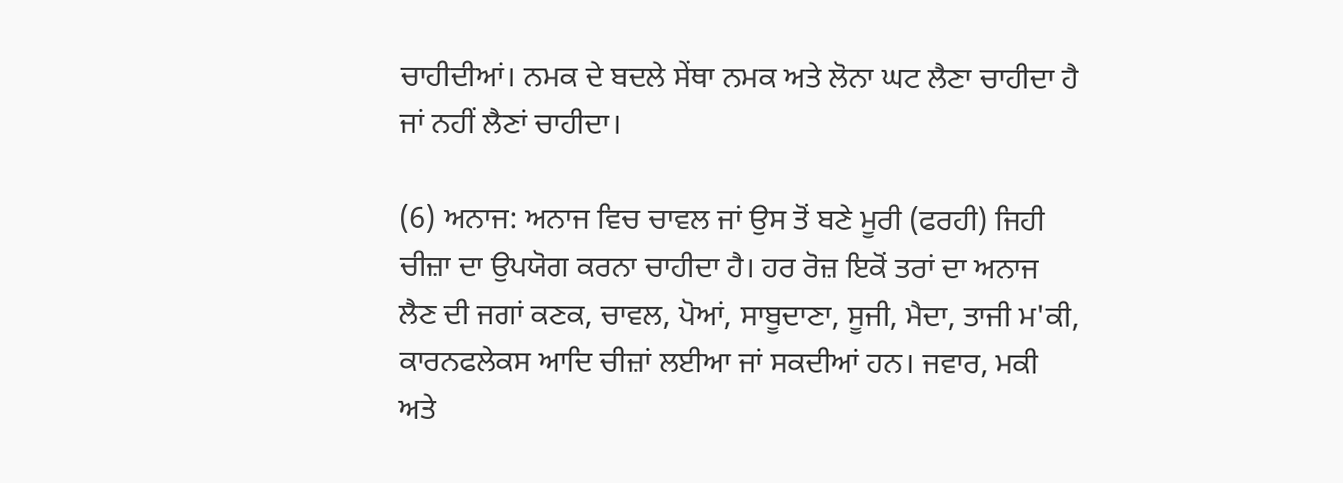ਚਾਹੀਦੀਆਂ। ਨਮਕ ਦੇ ਬਦਲੇ ਸੇਂਥਾ ਨਮਕ ਅਤੇ ਲੋਨਾ ਘਟ ਲੈਣਾ ਚਾਹੀਦਾ ਹੈ ਜਾਂ ਨਹੀਂ ਲੈਣਾਂ ਚਾਹੀਦਾ।

(6) ਅਨਾਜ: ਅਨਾਜ ਵਿਚ ਚਾਵਲ ਜਾਂ ਉਸ ਤੋਂ ਬਣੇ ਮੂਰੀ (ਫਰਹੀ) ਜਿਹੀ ਚੀਜ਼ਾ ਦਾ ਉਪਯੋਗ ਕਰਨਾ ਚਾਹੀਦਾ ਹੈ। ਹਰ ਰੋਜ਼ ਇਕੋਂ ਤਰਾਂ ਦਾ ਅਨਾਜ ਲੈਣ ਦੀ ਜਗਾਂ ਕਣਕ, ਚਾਵਲ, ਪੋਆਂ, ਸਾਬੂਦਾਣਾ, ਸੂਜੀ, ਮੈਦਾ, ਤਾਜੀ ਮ'ਕੀ, ਕਾਰਨਫਲੇਕਸ ਆਦਿ ਚੀਜ਼ਾਂ ਲਈਆ ਜਾਂ ਸਕਦੀਆਂ ਹਨ। ਜਵਾਰ, ਮਕੀ ਅਤੇ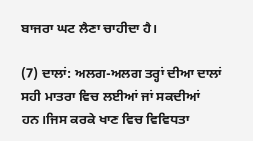ਬਾਜਰਾ ਘਟ ਲੈਣਾ ਚਾਹੀਦਾ ਹੈ।

(7) ਦਾਲਾਂ: ਅਲਗ-ਅਲਗ ਤਰ੍ਹਾਂ ਦੀਆ ਦਾਲਾਂ ਸਹੀ ਮਾਤਰਾ ਵਿਚ ਲਈਆਂ ਜਾਂ ਸਕਦੀਆਂ ਹਨ।ਜਿਸ ਕਰਕੇ ਖਾਣ ਵਿਚ ਵਿਵਿਧਤਾ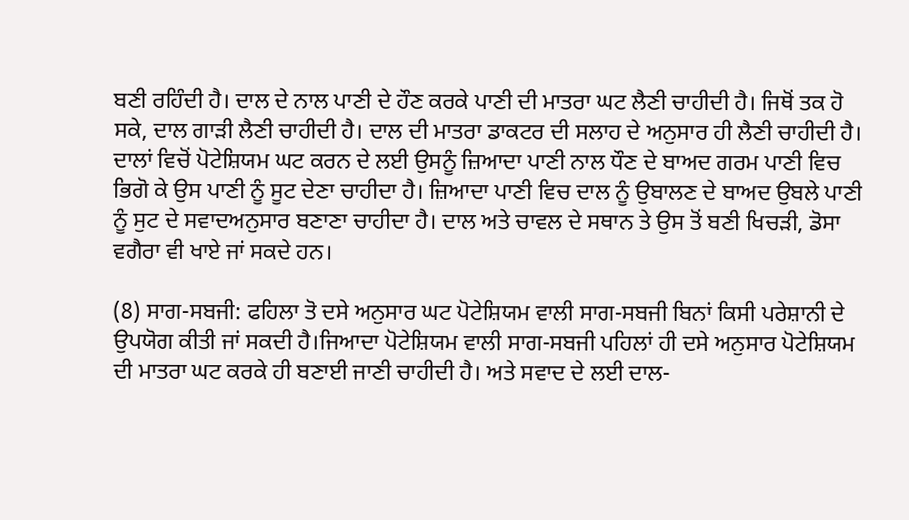ਬਣੀ ਰਹਿੰਦੀ ਹੈ। ਦਾਲ ਦੇ ਨਾਲ ਪਾਣੀ ਦੇ ਹੌਣ ਕਰਕੇ ਪਾਣੀ ਦੀ ਮਾਤਰਾ ਘਟ ਲੈਣੀ ਚਾਹੀਦੀ ਹੈ। ਜਿਥੋਂ ਤਕ ਹੋ ਸਕੇ, ਦਾਲ ਗਾੜੀ ਲੈਣੀ ਚਾਹੀਦੀ ਹੈ। ਦਾਲ ਦੀ ਮਾਤਰਾ ਡਾਕਟਰ ਦੀ ਸਲਾਹ ਦੇ ਅਨੁਸਾਰ ਹੀ ਲੈਣੀ ਚਾਹੀਦੀ ਹੈ। ਦਾਲਾਂ ਵਿਚੋਂ ਪੋਟੇਸ਼ਿਯਮ ਘਟ ਕਰਨ ਦੇ ਲਈ ਉਸਨੂੰ ਜ਼ਿਆਦਾ ਪਾਣੀ ਨਾਲ ਧੌਣ ਦੇ ਬਾਅਦ ਗਰਮ ਪਾਣੀ ਵਿਚ ਭਿਗੋ ਕੇ ਉਸ ਪਾਣੀ ਨੂੰ ਸੂਟ ਦੇਣਾ ਚਾਹੀਦਾ ਹੈ। ਜ਼ਿਆਦਾ ਪਾਣੀ ਵਿਚ ਦਾਲ ਨੂੰ ਉਬਾਲਣ ਦੇ ਬਾਅਦ ਉਬਲੇ ਪਾਣੀ ਨੂੰ ਸੁਟ ਦੇ ਸਵਾਦਅਨੁਸਾਰ ਬਣਾਣਾ ਚਾਹੀਦਾ ਹੈ। ਦਾਲ ਅਤੇ ਚਾਵਲ ਦੇ ਸਥਾਨ ਤੇ ਉਸ ਤੋਂ ਬਣੀ ਖਿਚੜੀ, ਡੋਸਾ ਵਗੈਰਾ ਵੀ ਖਾਏ ਜਾਂ ਸਕਦੇ ਹਨ।

(8) ਸਾਗ-ਸਬਜੀ: ਫਹਿਲਾ ਤੋ ਦਸੇ ਅਨੁਸਾਰ ਘਟ ਪੋਟੇਸ਼ਿਯਮ ਵਾਲੀ ਸਾਗ-ਸਬਜੀ ਬਿਨਾਂ ਕਿਸੀ ਪਰੇਸ਼ਾਨੀ ਦੇ ਉਪਯੋਗ ਕੀਤੀ ਜਾਂ ਸਕਦੀ ਹੈ।ਜਿਆਦਾ ਪੋਟੇਸ਼ਿਯਮ ਵਾਲੀ ਸਾਗ-ਸਬਜੀ ਪਹਿਲਾਂ ਹੀ ਦਸੇ ਅਨੁਸਾਰ ਪੋਟੇਸ਼ਿਯਮ ਦੀ ਮਾਤਰਾ ਘਟ ਕਰਕੇ ਹੀ ਬਣਾਈ ਜਾਣੀ ਚਾਹੀਦੀ ਹੈ। ਅਤੇ ਸਵਾਦ ਦੇ ਲਈ ਦਾਲ-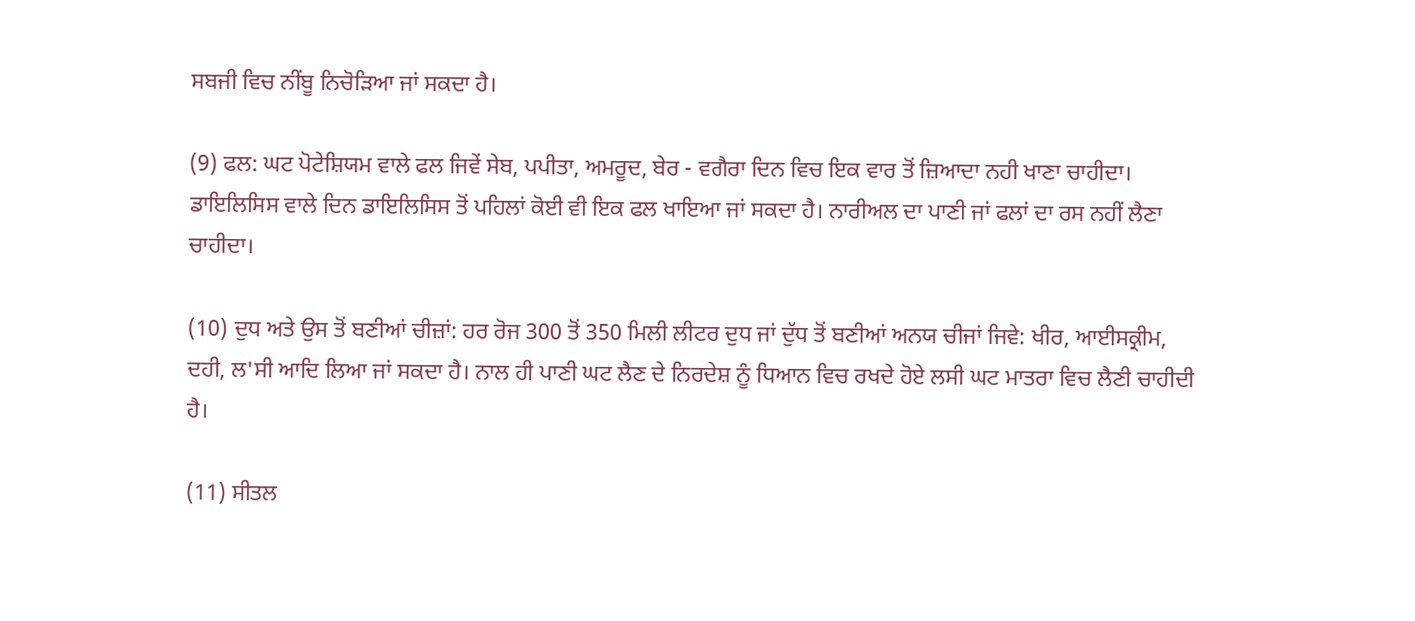ਸਬਜੀ ਵਿਚ ਨੀਂਬੂ ਨਿਚੋੜਿਆ ਜਾਂ ਸਕਦਾ ਹੈ।

(9) ਫਲ: ਘਟ ਪੋਟੇਸ਼ਿਯਮ ਵਾਲੇ ਫਲ ਜਿਵੇਂ ਸੇਬ, ਪਪੀਤਾ, ਅਮਰੂਦ, ਬੇਰ - ਵਗੈਰਾ ਦਿਨ ਵਿਚ ਇਕ ਵਾਰ ਤੋਂ ਜ਼ਿਆਦਾ ਨਹੀ ਖਾਣਾ ਚਾਹੀਦਾ। ਡਾਇਲਿਸਿਸ ਵਾਲੇ ਦਿਨ ਡਾਇਲਿਸਿਸ ਤੋਂ ਪਹਿਲਾਂ ਕੋਈ ਵੀ ਇਕ ਫਲ ਖਾਇਆ ਜਾਂ ਸਕਦਾ ਹੈ। ਨਾਰੀਅਲ ਦਾ ਪਾਣੀ ਜਾਂ ਫਲਾਂ ਦਾ ਰਸ ਨਹੀਂ ਲੈਣਾ ਚਾਹੀਦਾ।

(10) ਦੁਧ ਅਤੇ ਉਸ ਤੋਂ ਬਣੀਆਂ ਚੀਜ਼ਾਂ: ਹਰ ਰੋਜ 300 ਤੋਂ 350 ਮਿਲੀ ਲੀਟਰ ਦੁਧ ਜਾਂ ਦੁੱਧ ਤੋਂ ਬਣੀਆਂ ਅਨਯ ਚੀਜਾਂ ਜਿਵੇ: ਖੀਰ, ਆਈਸਕ੍ਰੀਮ, ਦਹੀ, ਲ'ਸੀ ਆਦਿ ਲਿਆ ਜਾਂ ਸਕਦਾ ਹੈ। ਨਾਲ ਹੀ ਪਾਣੀ ਘਟ ਲੈਣ ਦੇ ਨਿਰਦੇਸ਼ ਨੂੰ ਧਿਆਨ ਵਿਚ ਰਖਦੇ ਹੋਏ ਲਸੀ ਘਟ ਮਾਤਰਾ ਵਿਚ ਲੈਣੀ ਚਾਹੀਦੀ ਹੈ।

(11) ਸੀਤਲ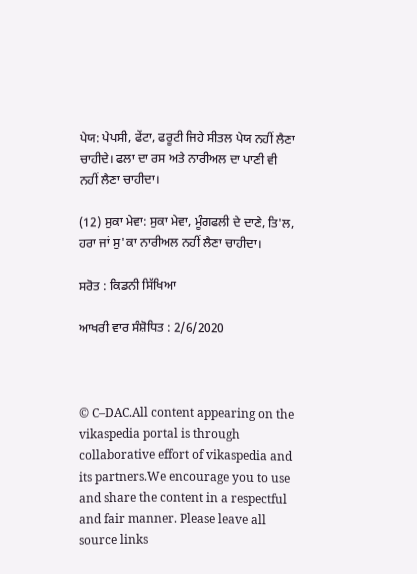ਪੇਯ: ਪੇਪਸੀ, ਫੇਂਟਾ, ਫਰੂਟੀ ਜਿਹੇ ਸੀਤਲ ਪੇਯ ਨਹੀਂ ਲੈਣਾ ਚਾਹੀਦੇ। ਫਲਾ ਦਾ ਰਸ ਅਤੇ ਨਾਰੀਅਲ ਦਾ ਪਾਣੀ ਵੀ ਨਹੀਂ ਲੈਣਾ ਚਾਹੀਦਾ।

(12) ਸੁਕਾ ਮੇਵਾ: ਸੁਕਾ ਮੇਵਾ, ਮੂੰਗਫਲੀ ਦੇ ਦਾਣੇ, ਤਿ'ਲ, ਹਰਾ ਜਾਂ ਸੁ'ਕਾ ਨਾਰੀਅਲ ਨਹੀਂ ਲੈਣਾ ਚਾਹੀਦਾ।

ਸਰੋਤ : ਕਿਡਨੀ ਸਿੱਖਿਆ

ਆਖਰੀ ਵਾਰ ਸੰਸ਼ੋਧਿਤ : 2/6/2020



© C–DAC.All content appearing on the vikaspedia portal is through collaborative effort of vikaspedia and its partners.We encourage you to use and share the content in a respectful and fair manner. Please leave all source links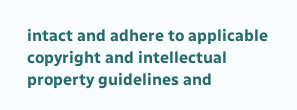intact and adhere to applicable copyright and intellectual property guidelines and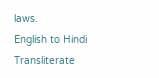laws.
English to Hindi Transliterate